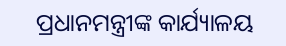ପ୍ରଧାନମନ୍ତ୍ରୀଙ୍କ କାର୍ଯ୍ୟାଳୟ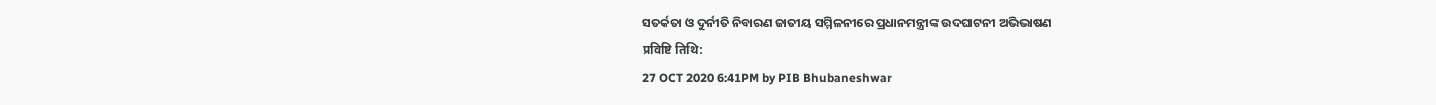ସତର୍କତା ଓ ଦୁର୍ନୀତି ନିବାରଣ ଜାତୀୟ ସମ୍ମିଳନୀରେ ପ୍ରଧାନମନ୍ତ୍ରୀଙ୍କ ଉଦଘାଟନୀ ଅଭିଭାଷଣ
प्रविष्टि तिथि:
27 OCT 2020 6:41PM by PIB Bhubaneshwar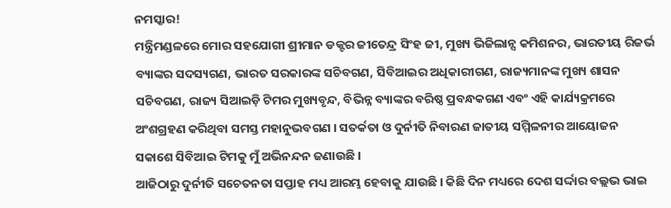ନମସ୍କାର!
ମନ୍ତ୍ରିମଣ୍ଡଳରେ ମୋର ସହଯୋଗୀ ଶ୍ରୀମାନ ଡକ୍ଟର ଜୀତେନ୍ଦ୍ର ସିଂହ ଜୀ, ମୁଖ୍ୟ ଭିଜିଲାନ୍ସ କମିଶନର, ଭାରତୀୟ ରିଜର୍ଭ ବ୍ୟାଙ୍କର ସଦସ୍ୟଗଣ, ଭାରତ ସରକାରଙ୍କ ସଚିବଗଣ, ସିବିଆଇର ଅଧିକାରୀଗଣ, ରାଜ୍ୟମାନଙ୍କ ମୁଖ୍ୟ ଶାସନ ସଚିବଗଣ, ରାଜ୍ୟ ସିଆଇଡ଼ି ଟିମର ମୁଖ୍ୟବୃନ୍ଦ, ବିଭିନ୍ନ ବ୍ୟାଙ୍କର ବରିଷ୍ଠ ପ୍ରବନ୍ଧକଗଣ ଏବଂ ଏହି କାର୍ଯ୍ୟକ୍ରମରେ ଅଂଶଗ୍ରହଣ କରିଥିବା ସମସ୍ତ ମହାନୁଭବଗଣ । ସତର୍କତା ଓ ଦୁର୍ନୀତି ନିବାରଣ ଜାତୀୟ ସମ୍ମିଳନୀର ଆୟୋଜନ ସକାଶେ ସିବିଆଇ ଟିମକୁ ମୁଁ ଅଭିନନ୍ଦନ ଜଣାଉଛି ।
ଆଜିଠାରୁ ଦୁର୍ନୀତି ସଚେତନତା ସପ୍ତାହ ମଧ୍ୟ ଆରମ୍ଭ ହେବାକୁ ଯାଉଛି । କିଛି ଦିନ ମଧ୍ୟରେ ଦେଶ ସର୍ଦ୍ଦାର ବଲ୍ଲଭ ଭାଇ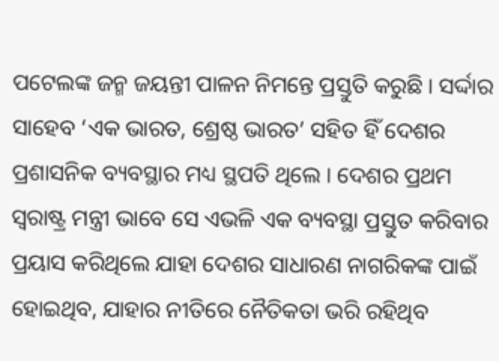ପଟେଲଙ୍କ ଜନ୍ମ ଜୟନ୍ତୀ ପାଳନ ନିମନ୍ତେ ପ୍ରସ୍ତୁତି କରୁଛି । ସର୍ଦ୍ଦାର ସାହେବ ‘ଏକ ଭାରତ, ଶ୍ରେଷ୍ଠ ଭାରତ’ ସହିତ ହିଁ ଦେଶର ପ୍ରଶାସନିକ ବ୍ୟବସ୍ଥାର ମଧ୍ୟ ସ୍ଥପତି ଥିଲେ । ଦେଶର ପ୍ରଥମ ସ୍ୱରାଷ୍ଟ୍ର ମନ୍ତ୍ରୀ ଭାବେ ସେ ଏଭଳି ଏକ ବ୍ୟବସ୍ଥା ପ୍ରସ୍ତୁତ କରିବାର ପ୍ରୟାସ କରିଥିଲେ ଯାହା ଦେଶର ସାଧାରଣ ନାଗରିକଙ୍କ ପାଇଁ ହୋଇଥିବ, ଯାହାର ନୀତିରେ ନୈତିକତା ଭରି ରହିଥିବ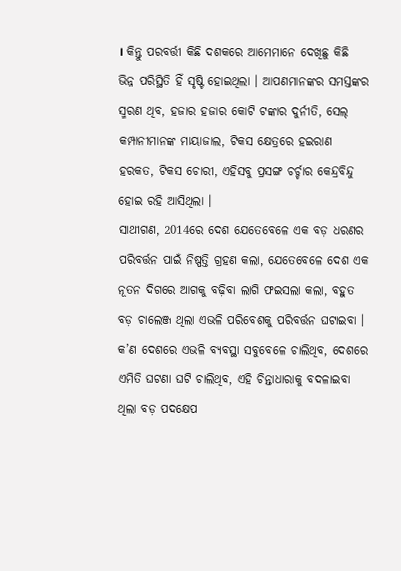। କିନ୍ତୁ ପରବର୍ତ୍ତୀ କିଛି ଦଶକରେ ଆମେମାନେ ଦେଖିଛୁ କିଛି ଭିନ୍ନ ପରିସ୍ଥିତି ହିଁ ସୃଷ୍ଟି ହୋଇଥିଲା । ଆପଣମାନଙ୍କର ସମସ୍ତଙ୍କର ସ୍ମରଣ ଥିବ, ହଜାର ହଜାର କୋଟି ଟଙ୍କାର ଦୁର୍ନୀତି, ସେଲ୍ କମ୍ପାନୀମାନଙ୍କ ମାୟାଜାଲ, ଟିକସ କ୍ଷେତ୍ରରେ ହଇରାଣ ହରକତ, ଟିକସ ଚୋରୀ, ଏହିସବୁ ପ୍ରସଙ୍ଗ ଚର୍ଚ୍ଚାର କେନ୍ଦ୍ରବିନ୍ଦୁ ହୋଇ ରହି ଆସିଥିଲା ।
ସାଥୀଗଣ, 2014ରେ ଦେଶ ଯେତେବେଳେ ଏକ ବଡ଼ ଧରଣର ପରିବର୍ତ୍ତନ ପାଇଁ ନିଷ୍ପତ୍ତି ଗ୍ରହଣ କଲା, ଯେତେବେଳେ ଦେଶ ଏକ ନୂତନ ଦିଗରେ ଆଗକୁ ବଢ଼ିବା ଲାଗି ଫଇସଲା କଲା, ବହୁତ ବଡ଼ ଚାଲେଞ୍ଜ ଥିଲା ଏଭଳି ପରିବେଶକୁ ପରିବର୍ତ୍ତନ ଘଟାଇବା । କ’ଣ ଦେଶରେ ଏଭଳି ବ୍ୟବସ୍ଥା ସବୁବେଳେ ଚାଲିଥିବ, ଦେଶରେ ଏମିତି ଘଟଣା ଘଟି ଚାଲିଥିବ, ଏହି ଚିନ୍ତାଧାରାକୁ ବଦଳାଇବା ଥିଲା ବଡ଼ ପଦକ୍ଷେପ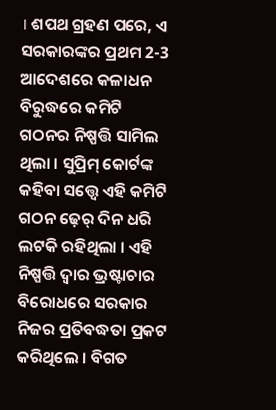। ଶପଥ ଗ୍ରହଣ ପରେ, ଏ ସରକାରଙ୍କର ପ୍ରଥମ 2-3 ଆଦେଶରେ କଳାଧନ ବିରୁଦ୍ଧରେ କମିଟି ଗଠନର ନିଷ୍ପତ୍ତି ସାମିଲ ଥିଲା । ସୁପ୍ରିମ୍ କୋର୍ଟଙ୍କ କହିବା ସତ୍ତ୍ୱେ ଏହି କମିଟି ଗଠନ ଢ଼େର୍ ଦିନ ଧରି ଲଟକି ରହିଥିଲା । ଏହି ନିଷ୍ପତ୍ତି ଦ୍ୱାର ଭ୍ରଷ୍ଟାଚାର ବିରୋଧରେ ସରକାର ନିଜର ପ୍ରତିବଦ୍ଧତା ପ୍ରକଟ କରିଥିଲେ । ବିଗତ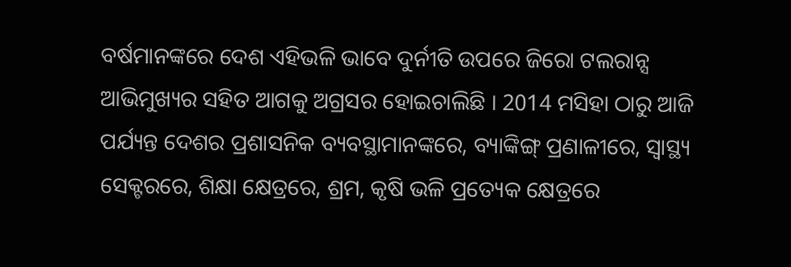ବର୍ଷମାନଙ୍କରେ ଦେଶ ଏହିଭଳି ଭାବେ ଦୁର୍ନୀତି ଉପରେ ଜିରୋ ଟଲରାନ୍ସ ଆଭିମୁଖ୍ୟର ସହିତ ଆଗକୁ ଅଗ୍ରସର ହୋଇଚାଲିଛି । 2014 ମସିହା ଠାରୁ ଆଜି ପର୍ଯ୍ୟନ୍ତ ଦେଶର ପ୍ରଶାସନିକ ବ୍ୟବସ୍ଥାମାନଙ୍କରେ, ବ୍ୟାଙ୍କିଙ୍ଗ୍ ପ୍ରଣାଳୀରେ, ସ୍ୱାସ୍ଥ୍ୟ ସେକ୍ଟରରେ, ଶିକ୍ଷା କ୍ଷେତ୍ରରେ, ଶ୍ରମ, କୃଷି ଭଳି ପ୍ରତ୍ୟେକ କ୍ଷେତ୍ରରେ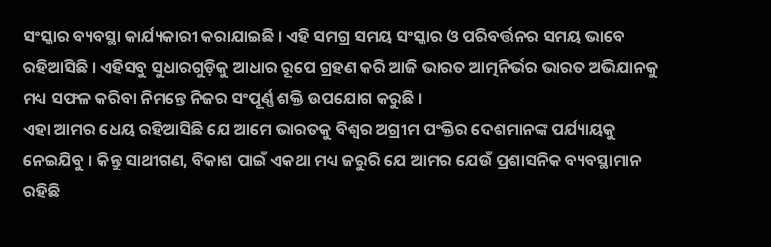ସଂସ୍କାର ବ୍ୟବସ୍ଥା କାର୍ଯ୍ୟକାରୀ କରାଯାଇଛି । ଏହି ସମଗ୍ର ସମୟ ସଂସ୍କାର ଓ ପରିବର୍ତ୍ତନର ସମୟ ଭାବେ ରହିଆସିଛି । ଏହିସବୁ ସୁଧାରଗୁଡ଼ିକୁ ଆଧାର ରୂପେ ଗ୍ରହଣ କରି ଆଜି ଭାରତ ଆତ୍ମନିର୍ଭର ଭାରତ ଅଭିଯାନକୁ ମଧ୍ୟ ସଫଳ କରିବା ନିମନ୍ତେ ନିଜର ସଂପୂର୍ଣ୍ଣ ଶକ୍ତି ଉପଯୋଗ କରୁଛି ।
ଏହା ଆମର ଧେୟ ରହିଆସିଛି ଯେ ଆମେ ଭାରତକୁ ବିଶ୍ୱର ଅଗ୍ରୀମ ପଂକ୍ତିର ଦେଶମାନଙ୍କ ପର୍ଯ୍ୟାୟକୁ ନେଇଯିବୁ । କିନ୍ତୁ ସାଥୀଗଣ, ବିକାଶ ପାଇଁ ଏକଥା ମଧ୍ୟ ଜରୁରି ଯେ ଆମର ଯେଉଁ ପ୍ରଶାସନିକ ବ୍ୟବସ୍ଥାମାନ ରହିଛି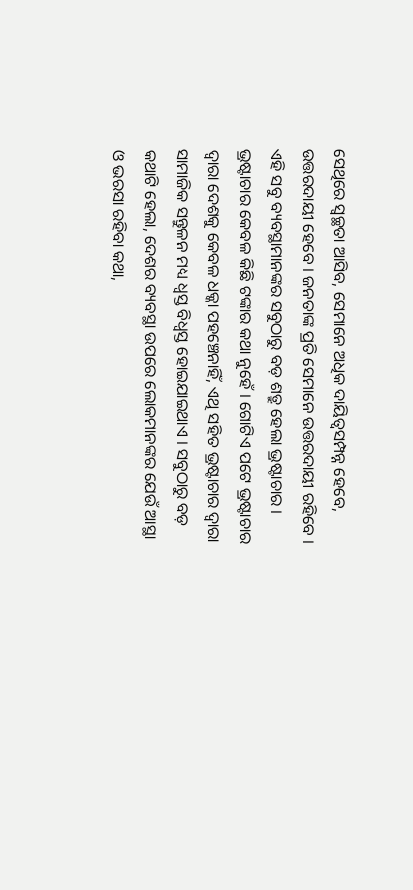ସେଥିରେ ସ୍ୱଚ୍ଛତା ଆସିବ, ସେମାନେ ଅଧିକ ଦାୟିତ୍ୱସମ୍ପନ୍ନ ହେବେ, ଉତ୍ତରଦାୟୀ ହେବେ । ଜନତାଙ୍କ ପ୍ରତି ସେମାନେ ଉତ୍ତରଦାୟୀ ରହିବେ । ଏହି ସବୁ ବ୍ୟବସ୍ଥାମାନଙ୍କର ସବୁଠାରୁ ବଡ଼ ଶତ୍ରୁ ହେଲା ଭ୍ରଷ୍ଟାଚାର । ଭ୍ରଷ୍ଟାଚାର କେବଳ କିଛି ଟଙ୍କାର କଥା ନୁହେଁ । ଗୋଟିଏ ପଟେ ଭ୍ରଷ୍ଟାଚାର ଦ୍ୱାରା ଦେଶକୁ କେବଳ ଧକ୍କା ପହଞ୍ଚେନାହିଁ, ଏଥି ସହିତ ଭ୍ରଷ୍ଟାଚାର ଦ୍ୱାରା ସାମାଜିକ ସନ୍ତୁଳନ ମଧ୍ୟ ଧ୍ୱସ୍ତ ବିଧ୍ୱସ୍ତ ହୋଇଯାଇଥାଏ । ସବୁଠାରୁ ବଡ଼ କଥାଟି ହେଲା, ଦେଶର ବ୍ୟବସ୍ଥା ଉପରେ ଲୋକମାନଙ୍କର ଯେଉଁ ଆସ୍ଥା ଓ ଭରସା ରହିବା କଥା,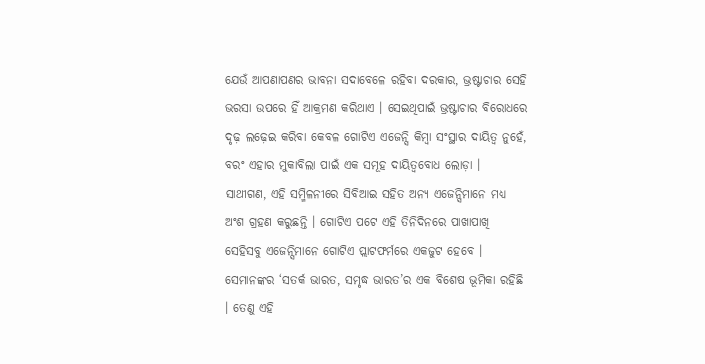ଯେଉଁ ଆପଣାପଣର ଭାବନା ସଦାବେଳେ ରହିବା ଦରକାର, ଭ୍ରଷ୍ଟାଚାର ସେହି ଭରସା ଉପରେ ହିଁ ଆକ୍ରମଣ କରିଥାଏ । ସେଇଥିପାଇଁ ଭ୍ରଷ୍ଟାଚାର ବିରୋଧରେ ଦୃଢ଼ ଲଢ଼େଇ କରିବା କେବଳ ଗୋଟିଏ ଏଜେନ୍ସି କିମ୍ବା ସଂସ୍ଥାର ଦାୟିତ୍ୱ ନୁହେଁ, ବରଂ ଏହାର ମୁକାବିଲା ପାଇଁ ଏକ ସମୂହ ଦାୟିତ୍ୱବୋଧ ଲୋଡ଼ା ।
ସାଥୀଗଣ, ଏହି ସମ୍ମିଳନୀରେ ସିବିଆଇ ସହିତ ଅନ୍ୟ ଏଜେନ୍ସିମାନେ ମଧ୍ୟ ଅଂଶ ଗ୍ରହଣ କରୁଛନ୍ତି । ଗୋଟିଏ ପଟେ ଏହି ତିନିଦିନରେ ପାଖାପାଖି ସେହିସବୁ ଏଜେନ୍ସିମାନେ ଗୋଟିଏ ପ୍ଲାଟଫର୍ମରେ ଏକଜୁଟ ହେବେ । ସେମାନଙ୍କର ‘ସତର୍କ ଭାରତ, ସମୃଦ୍ଧ ଭାରତ’ର ଏକ ବିଶେଷ ଭୂମିକା ରହିଛି । ତେଣୁ ଏହି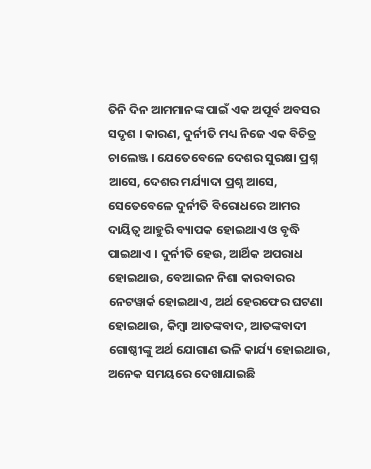ତିନି ଦିନ ଆମମାନଙ୍କ ପାଇଁ ଏକ ଅପୂର୍ବ ଅବସର ସଦୃଶ । କାରଣ, ଦୁର୍ନୀତି ମଧ୍ୟ ନିଜେ ଏକ ବିଚିତ୍ର ଚାଲେଞ୍ଜ । ଯେତେବେଳେ ଦେଶର ସୁରକ୍ଷା ପ୍ରଶ୍ନ ଆସେ, ଦେଶର ମର୍ଯ୍ୟାଦା ପ୍ରଶ୍ନ ଆସେ, ସେତେବେଳେ ଦୁର୍ନୀତି ବିରୋଧରେ ଆମର ଦାୟିତ୍ୱ ଆହୁରି ବ୍ୟାପକ ହୋଇଥାଏ ଓ ବୃଦ୍ଧି ପାଇଥାଏ । ଦୁର୍ନୀତି ହେଉ, ଆର୍ଥିକ ଅପରାଧ ହୋଇଥାଉ, ବେଆଇନ ନିଶା କାରବାରର ନେଟୱାର୍କ ହୋଇଥାଏ, ଅର୍ଥ ହେରଫେର ଘଟଣା ହୋଇଥାଉ, କିମ୍ବା ଆତଙ୍କବାଦ, ଆତଙ୍କବାଦୀ ଗୋଷ୍ଠୀଙ୍କୁ ଅର୍ଥ ଯୋଗାଣ ଭଳି କାର୍ଯ୍ୟ ହୋଇଥାଉ, ଅନେକ ସମୟରେ ଦେଖାଯାଇଛି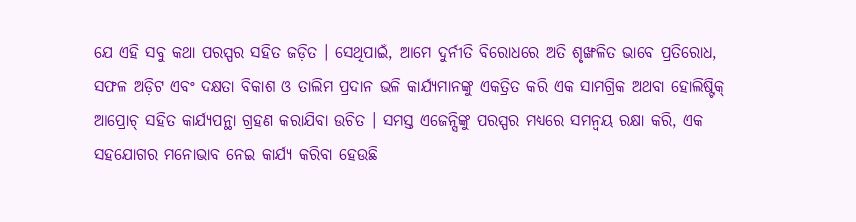ଯେ ଏହି ସବୁ କଥା ପରସ୍ପର ସହିତ ଜଡ଼ିତ । ସେଥିପାଇଁ, ଆମେ ଦୁର୍ନୀତି ବିରୋଧରେ ଅତି ଶୃଙ୍ଖଳିତ ଭାବେ ପ୍ରତିରୋଧ, ସଫଳ ଅଡ଼ିଟ ଏବଂ ଦକ୍ଷତା ବିକାଶ ଓ ତାଲିମ ପ୍ରଦାନ ଭଳି କାର୍ଯ୍ୟମାନଙ୍କୁ ଏକତ୍ରିତ କରି ଏକ ସାମଗ୍ରିକ ଅଥବା ହୋଲିଷ୍ଟିକ୍ ଆପ୍ରୋଚ୍ ସହିତ କାର୍ଯ୍ୟପନ୍ଥା ଗ୍ରହଣ କରାଯିବା ଉଚିତ । ସମସ୍ତ ଏଜେନ୍ସିଙ୍କୁ ପରସ୍ପର ମଧ୍ୟରେ ସମନ୍ୱୟ ରକ୍ଷା କରି, ଏକ ସହଯୋଗର ମନୋଭାବ ନେଇ କାର୍ଯ୍ୟ କରିବା ହେଉଛି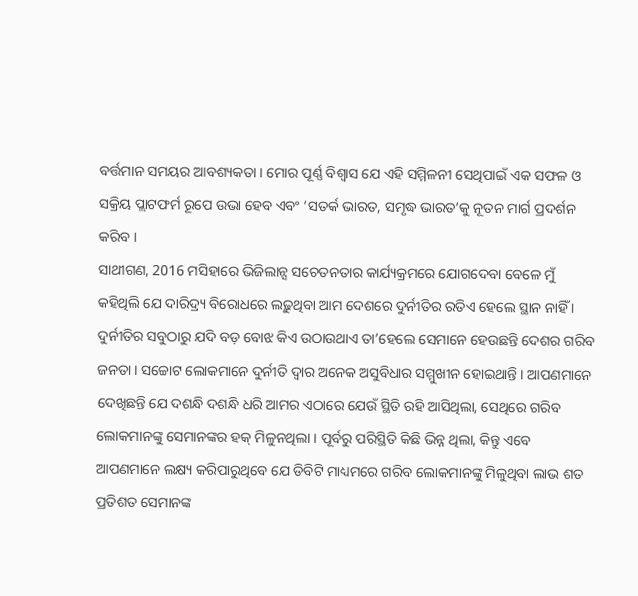ବର୍ତ୍ତମାନ ସମୟର ଆବଶ୍ୟକତା । ମୋର ପୂର୍ଣ୍ଣ ବିଶ୍ୱାସ ଯେ ଏହି ସମ୍ମିଳନୀ ସେଥିପାଇଁ ଏକ ସଫଳ ଓ ସକ୍ରିୟ ପ୍ଲାଟଫର୍ମ ରୂପେ ଉଭା ହେବ ଏବଂ ‘ସତର୍କ ଭାରତ, ସମୃଦ୍ଧ ଭାରତ’କୁ ନୂତନ ମାର୍ଗ ପ୍ରଦର୍ଶନ କରିବ ।
ସାଥୀଗଣ, 2016 ମସିହାରେ ଭିଜିଲାନ୍ସ ସଚେତନତାର କାର୍ଯ୍ୟକ୍ରମରେ ଯୋଗଦେବା ବେଳେ ମୁଁ କହିଥିଲି ଯେ ଦାରିଦ୍ର୍ୟ ବିରୋଧରେ ଲଢ଼ୁଥିବା ଆମ ଦେଶରେ ଦୁର୍ନୀତିର ରତିଏ ହେଲେ ସ୍ଥାନ ନାହିଁ । ଦୁର୍ନୀତିର ସବୁଠାରୁ ଯଦି ବଡ଼ ବୋଝ କିଏ ଉଠାଉଥାଏ ତା’ହେଲେ ସେମାନେ ହେଉଛନ୍ତି ଦେଶର ଗରିବ ଜନତା । ସଚ୍ଚୋଟ ଲୋକମାନେ ଦୁର୍ନୀତି ଦ୍ୱାର ଅନେକ ଅସୁବିଧାର ସମ୍ମୁଖୀନ ହୋଇଥାନ୍ତି । ଆପଣମାନେ ଦେଖିଛନ୍ତି ଯେ ଦଶନ୍ଧି ଦଶନ୍ଧି ଧରି ଆମର ଏଠାରେ ଯେଉଁ ସ୍ଥିତି ରହି ଆସିଥିଲା, ସେଥିରେ ଗରିବ ଲୋକମାନଙ୍କୁ ସେମାନଙ୍କର ହକ୍ ମିଳୁନଥିଲା । ପୂର୍ବରୁ ପରିସ୍ଥିତି କିଛି ଭିନ୍ନ ଥିଲା, କିନ୍ତୁ ଏବେ ଆପଣମାନେ ଲକ୍ଷ୍ୟ କରିପାରୁଥିବେ ଯେ ଡିବିଟି ମାଧ୍ୟମରେ ଗରିବ ଲୋକମାନଙ୍କୁ ମିଳୁଥିବା ଲାଭ ଶତ ପ୍ରତିଶତ ସେମାନଙ୍କ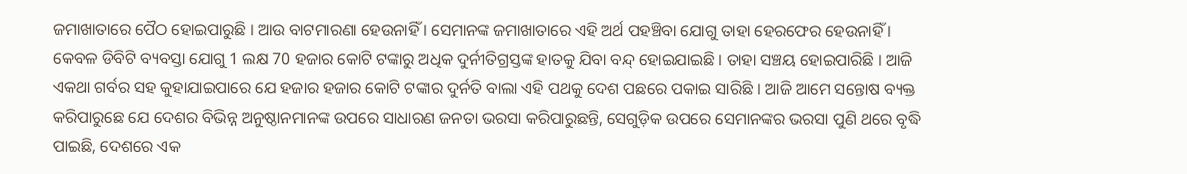ଜମାଖାତାରେ ପୈଠ ହୋଇପାରୁଛି । ଆଉ ବାଟମାରଣା ହେଉନାହିଁ । ସେମାନଙ୍କ ଜମାଖାତାରେ ଏହି ଅର୍ଥ ପହଞ୍ଚିବା ଯୋଗୁ ତାହା ହେରଫେର ହେଉନାହିଁ । କେବଳ ଡିବିଟି ବ୍ୟବସ୍ତା ଯୋଗୁ 1 ଲକ୍ଷ 70 ହଜାର କୋଟି ଟଙ୍କାରୁ ଅଧିକ ଦୁର୍ନୀତିଗ୍ରସ୍ତଙ୍କ ହାତକୁ ଯିବା ବନ୍ଦ୍ ହୋଇଯାଇଛି । ତାହା ସଞ୍ଚୟ ହୋଇପାରିଛି । ଆଜି ଏକଥା ଗର୍ବର ସହ କୁହାଯାଇପାରେ ଯେ ହଜାର ହଜାର କୋଟି ଟଙ୍କାର ଦୁର୍ନତି ବାଲା ଏହି ପଥକୁ ଦେଶ ପଛରେ ପକାଇ ସାରିଛି । ଆଜି ଆମେ ସନ୍ତୋଷ ବ୍ୟକ୍ତ କରିପାରୁଛେ ଯେ ଦେଶର ବିଭିନ୍ନ ଅନୁଷ୍ଠାନମାନଙ୍କ ଉପରେ ସାଧାରଣ ଜନତା ଭରସା କରିପାରୁଛନ୍ତି, ସେଗୁଡ଼ିକ ଉପରେ ସେମାନଙ୍କର ଭରସା ପୁଣି ଥରେ ବୃଦ୍ଧି ପାଇଛି, ଦେଶରେ ଏକ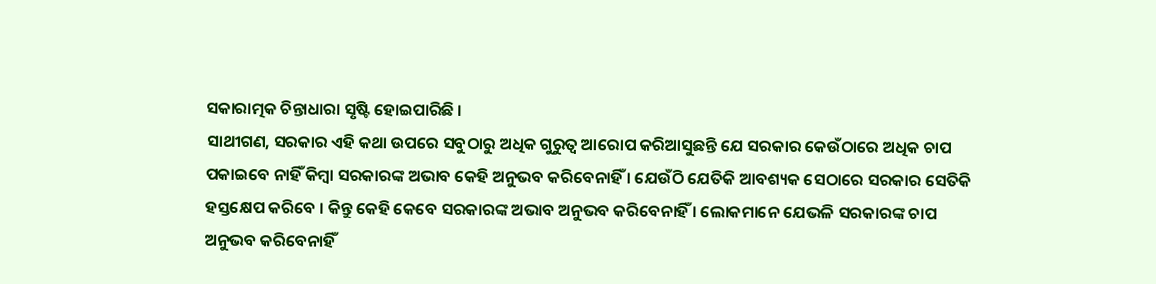ସକାରାତ୍ମକ ଚିନ୍ତାଧାରା ସୃଷ୍ଟି ହୋଇପାରିଛି ।
ସାଥୀଗଣ, ସରକାର ଏହି କଥା ଉପରେ ସବୁଠାରୁ ଅଧିକ ଗୁରୁତ୍ୱ ଆରୋପ କରିଆସୁଛନ୍ତି ଯେ ସରକାର କେଉଁଠାରେ ଅଧିକ ଚାପ ପକାଇବେ ନାହିଁ କିମ୍ବା ସରକାରଙ୍କ ଅଭାବ କେହି ଅନୁଭବ କରିବେନାହିଁ । ଯେଉଁଠି ଯେତିକି ଆବଶ୍ୟକ ସେଠାରେ ସରକାର ସେତିକି ହସ୍ତକ୍ଷେପ କରିବେ । କିନ୍ତୁ କେହି କେବେ ସରକାରଙ୍କ ଅଭାବ ଅନୁଭବ କରିବେନାହିଁ । ଲୋକମାନେ ଯେଭଳି ସରକାରଙ୍କ ଚାପ ଅନୁଭବ କରିବେନାହିଁ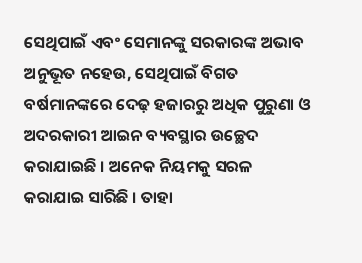ସେଥିପାଇଁ ଏବଂ ସେମାନଙ୍କୁ ସରକାରଙ୍କ ଅଭାବ ଅନୁଭୂତ ନହେଉ, ସେଥିପାଇଁ ବିଗତ ବର୍ଷମାନଙ୍କରେ ଦେଢ଼ ହଜାରରୁ ଅଧିକ ପୁରୁଣା ଓ ଅଦରକାରୀ ଆଇନ ବ୍ୟବସ୍ଥାର ଉଚ୍ଛେଦ କରାଯାଇଛି । ଅନେକ ନିୟମକୁ ସରଳ କରାଯାଇ ସାରିଛି । ତାହା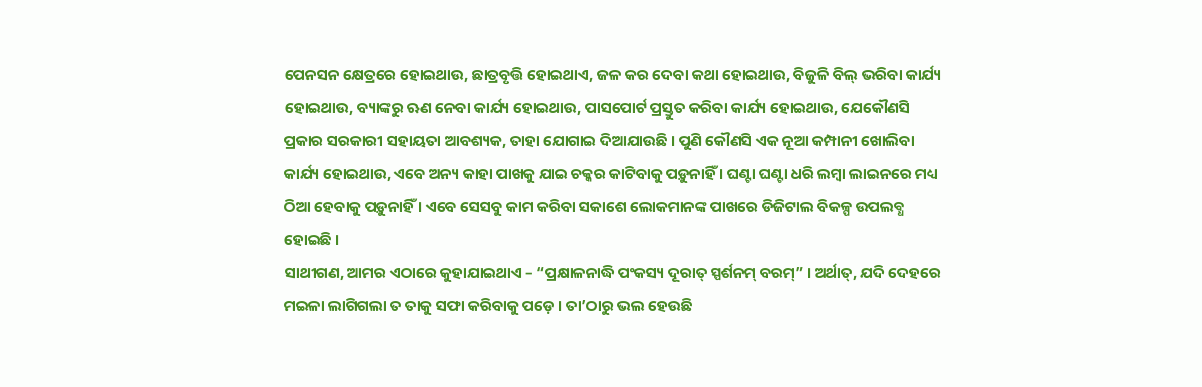ପେନସନ କ୍ଷେତ୍ରରେ ହୋଇଥାଉ, ଛାତ୍ରବୃତ୍ତି ହୋଇଥାଏ, ଜଳ କର ଦେବା କଥା ହୋଇଥାଉ, ବିଜୁଳି ବିଲ୍ ଭରିବା କାର୍ଯ୍ୟ ହୋଇଥାଉ, ବ୍ୟାଙ୍କରୁ ଋଣ ନେବା କାର୍ଯ୍ୟ ହୋଇଥାଉ, ପାସପୋର୍ଟ ପ୍ରସ୍ତୁତ କରିବା କାର୍ଯ୍ୟ ହୋଇଥାଉ, ଯେକୌଣସି ପ୍ରକାର ସରକାରୀ ସହାୟତା ଆବଶ୍ୟକ, ତାହା ଯୋଗାଇ ଦିଆଯାଉଛି । ପୁଣି କୌଣସି ଏକ ନୂଆ କମ୍ପାନୀ ଖୋଲିବା କାର୍ଯ୍ୟ ହୋଇଥାଉ, ଏବେ ଅନ୍ୟ କାହା ପାଖକୁ ଯାଇ ଚକ୍କର କାଟିବାକୁ ପଡ଼ୁନାହିଁ । ଘଣ୍ଟା ଘଣ୍ଟା ଧରି ଲମ୍ବା ଲାଇନରେ ମଧ୍ୟ ଠିଆ ହେବାକୁ ପଡ଼ୁନାହିଁ । ଏବେ ସେସବୁ କାମ କରିବା ସକାଶେ ଲୋକମାନଙ୍କ ପାଖରେ ଡିଜିଟାଲ ବିକଳ୍ପ ଉପଲବ୍ଧ ହୋଇଛି ।
ସାଥୀଗଣ, ଆମର ଏଠାରେ କୁହାଯାଇଥାଏ – “ପ୍ରକ୍ଷାଳନାଦ୍ଧି ପଂକସ୍ୟ ଦୂରାତ୍ ସ୍ପର୍ଶନମ୍ ବରମ୍” । ଅର୍ଥାତ୍, ଯଦି ଦେହରେ ମଇଳା ଲାଗିଗଲା ତ ତାକୁ ସଫା କରିବାକୁ ପଡ଼େ । ତା’ଠାରୁ ଭଲ ହେଉଛି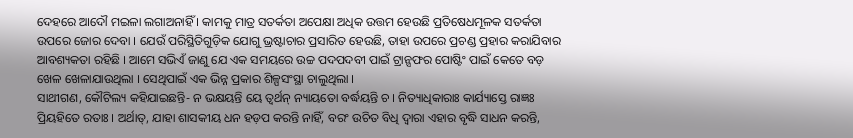ଦେହରେ ଆଦୌ ମଇଳା ଲଗାଅନାହିଁ । କାମକୁ ମାତ୍ର ସତର୍କତା ଅପେକ୍ଷା ଅଧିକ ଉତ୍ତମ ହେଉଛି ପ୍ରତିଷେଧମୂଳକ ସତର୍କତା ଉପରେ ଜୋର ଦେବା । ଯେଉଁ ପରିସ୍ଥିତିଗୁଡ଼ିକ ଯୋଗୁ ଭ୍ରଷ୍ଟାଚାର ପ୍ରସାରିତ ହେଉଛି, ତାହା ଉପରେ ପ୍ରଚଣ୍ଡ ପ୍ରହାର କରାଯିବାର ଆବଶ୍ୟକତା ରହିଛି । ଆମେ ସଭିଏଁ ଜାଣୁ ଯେ ଏକ ସମୟରେ ଉଚ୍ଚ ପଦପଦବୀ ପାଇଁ ଟ୍ରାନ୍ସଫର ପୋଷ୍ଟିଂ ପାଇଁ କେତେ ବଡ଼ ଖେଳ ଖେଳାଯାଉଥିଲା । ସେଥିପାଇଁ ଏକ ଭିନ୍ନ ପ୍ରକାର ଶିଳ୍ପସଂସ୍ଥା ଚାଲୁଥିଲା ।
ସାଥୀଗଣ, କୌଟିଲ୍ୟ କହିଯାଇଛନ୍ତି- ନ ଭକ୍ଷୟନ୍ତି ୟେ ତ୍ୱର୍ଥନ୍ ନ୍ୟାୟତୋ ବର୍ଦ୍ଧୟନ୍ତି ଚ । ନିତ୍ୟାଧିକାରାଃ କାର୍ଯ୍ୟାସ୍ତେ ରାଜ୍ଞଃ ପ୍ରିୟହିତେ ରତାଃ । ଅର୍ଥାତ୍, ଯାହା ଶାସକୀୟ ଧନ ହଡ଼ପ କରନ୍ତି ନାହିଁ, ବରଂ ଉଚିତ ବିଧି ଦ୍ୱାରା ଏହାର ବୃଦ୍ଧି ସାଧନ କରନ୍ତି,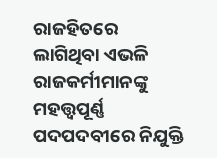ରାଜହିତରେ ଲାଗିଥିବା ଏଭଳି ରାଜକର୍ମୀମାନଙ୍କୁ ମହତ୍ତ୍ୱପୂର୍ଣ୍ଣ ପଦପଦବୀରେ ନିଯୁକ୍ତି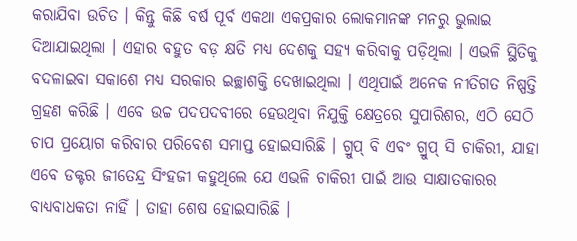କରାଯିବା ଉଚିତ । କିନ୍ତୁ କିଛି ବର୍ଷ ପୂର୍ବ ଏକଥା ଏକପ୍ରକାର ଲୋକମାନଙ୍କ ମନରୁ ଭୁଲାଇ ଦିଆଯାଇଥିଲା । ଏହାର ବହୁତ ବଡ଼ କ୍ଷତି ମଧ୍ୟ ଦେଶକୁ ସହ୍ୟ କରିବାକୁ ପଡ଼ିଥିଲା । ଏଭଳି ସ୍ଥିତିକୁ ବଦଳାଇବା ସକାଶେ ମଧ୍ୟ ସରକାର ଇଚ୍ଛାଶକ୍ତି ଦେଖାଇଥିଲା । ଏଥିପାଇଁ ଅନେକ ନୀତିଗତ ନିଷ୍ପତ୍ତି ଗ୍ରହଣ କରିଛି । ଏବେ ଉଚ୍ଚ ପଦପଦବୀରେ ହେଉଥିବା ନିଯୁକ୍ତି କ୍ଷେତ୍ରରେ ସୁପାରିଶର, ଏଠି ସେଠି ଚାପ ପ୍ରୟୋଗ କରିବାର ପରିବେଶ ସମାପ୍ତ ହୋଇସାରିଛି । ଗ୍ରୁପ୍ ବି ଏବଂ ଗ୍ରୁପ୍ ସି ଚାକିରୀ, ଯାହା ଏବେ ଡକ୍ଟର ଜୀତେନ୍ଦ୍ର ସିଂହଜୀ କହୁଥିଲେ ଯେ ଏଭଳି ଚାକିରୀ ପାଇଁ ଆଉ ସାକ୍ଷାତକାରର ବାଧ୍ୟବାଧକତା ନାହିଁ । ତାହା ଶେଷ ହୋଇସାରିଛି ।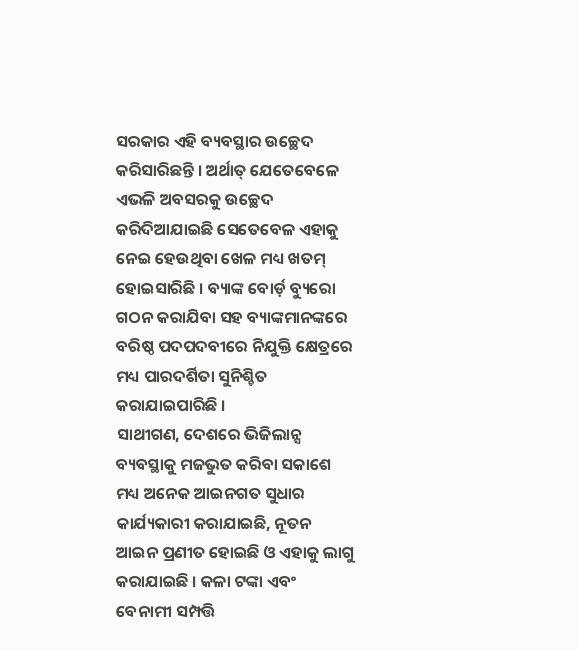ସରକାର ଏହି ବ୍ୟବସ୍ଥାର ଉଚ୍ଛେଦ କରିସାରିଛନ୍ତି । ଅର୍ଥାତ୍ ଯେତେବେଳେ ଏଭଳି ଅବସରକୁ ଉଚ୍ଛେଦ କରିଦିଆଯାଇଛି ସେତେବେଳ ଏହାକୁ ନେଇ ହେଉଥିବା ଖେଳ ମଧ୍ୟ ଖତମ୍ ହୋଇସାରିଛି । ବ୍ୟାଙ୍କ ବୋର୍ଡ଼ ବ୍ୟୁରୋ ଗଠନ କରାଯିବା ସହ ବ୍ୟାଙ୍କମାନଙ୍କରେ ବରିଷ୍ଠ ପଦପଦବୀରେ ନିଯୁକ୍ତି କ୍ଷେତ୍ରରେ ମଧ୍ୟ ପାରଦର୍ଶିତା ସୁନିଶ୍ଚିତ କରାଯାଇପାରିଛି ।
ସାଥୀଗଣ, ଦେଶରେ ଭିଜିଲାନ୍ସ ବ୍ୟବସ୍ଥାକୁ ମଜଭୁତ କରିବା ସକାଶେ ମଧ୍ୟ ଅନେକ ଆଇନଗତ ସୁଧାର କାର୍ଯ୍ୟକାରୀ କରାଯାଇଛି, ନୂତନ ଆଇନ ପ୍ରଣୀତ ହୋଇଛି ଓ ଏହାକୁ ଲାଗୁ କରାଯାଇଛି । କଳା ଟଙ୍କା ଏବଂ ବେନାମୀ ସମ୍ପତ୍ତି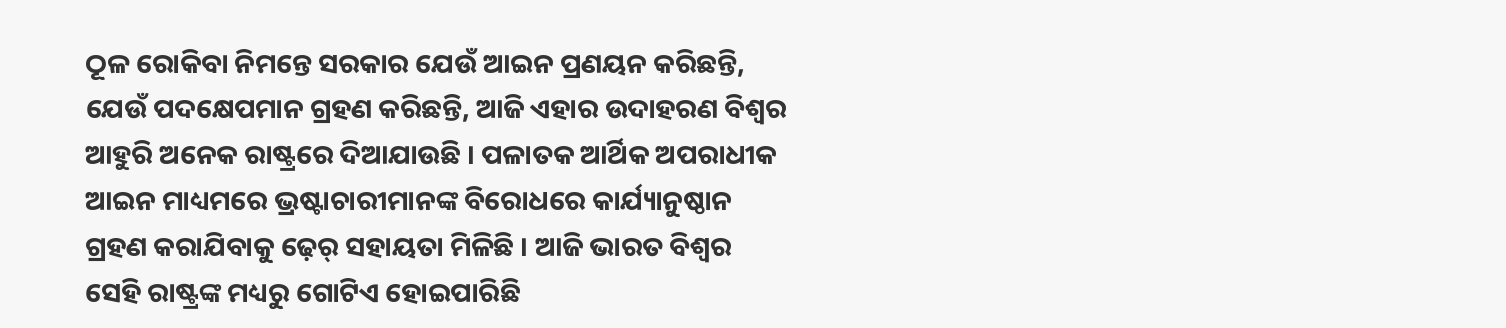ଠୂଳ ରୋକିବା ନିମନ୍ତେ ସରକାର ଯେଉଁ ଆଇନ ପ୍ରଣୟନ କରିଛନ୍ତି, ଯେଉଁ ପଦକ୍ଷେପମାନ ଗ୍ରହଣ କରିଛନ୍ତି, ଆଜି ଏହାର ଉଦାହରଣ ବିଶ୍ୱର ଆହୁରି ଅନେକ ରାଷ୍ଟ୍ରରେ ଦିଆଯାଉଛି । ପଳାତକ ଆର୍ଥିକ ଅପରାଧୀକ ଆଇନ ମାଧ୍ୟମରେ ଭ୍ରଷ୍ଟାଚାରୀମାନଙ୍କ ବିରୋଧରେ କାର୍ଯ୍ୟାନୁଷ୍ଠାନ ଗ୍ରହଣ କରାଯିବାକୁ ଢ଼େର୍ ସହାୟତା ମିଳିଛି । ଆଜି ଭାରତ ବିଶ୍ୱର ସେହି ରାଷ୍ଟ୍ରଙ୍କ ମଧ୍ୟରୁ ଗୋଟିଏ ହୋଇପାରିଛି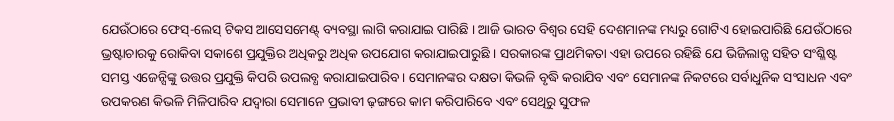ଯେଉଁଠାରେ ଫେସ୍-ଲେସ୍ ଟିକସ ଆସେସମେଣ୍ଟ୍ ବ୍ୟବସ୍ଥା ଲାଗି କରାଯାଇ ପାରିଛି । ଆଜି ଭାରତ ବିଶ୍ୱର ସେହି ଦେଶମାନଙ୍କ ମଧ୍ୟରୁ ଗୋଟିଏ ହୋଇପାରିଛି ଯେଉଁଠାରେ ଭ୍ରଷ୍ଟାଚାରକୁ ରୋକିବା ସକାଶେ ପ୍ରଯୁକ୍ତିର ଅଧିକରୁ ଅଧିକ ଉପଯୋଗ କରାଯାଇପାରୁଛି । ସରକାରଙ୍କ ପ୍ରାଥମିକତା ଏହା ଉପରେ ରହିଛି ଯେ ଭିଜିଲାନ୍ସ ସହିତ ସଂଶ୍ଳିଷ୍ଟ ସମସ୍ତ ଏଜେନ୍ସିଙ୍କୁ ଉତ୍ତର ପ୍ରଯୁକ୍ତି କିପରି ଉପଲବ୍ଧ କରାଯାଇପାରିବ । ସେମାନଙ୍କର ଦକ୍ଷତା କିଭଳି ବୃଦ୍ଧି କରାଯିବ ଏବଂ ସେମାନଙ୍କ ନିକଟରେ ସର୍ବାଧୁନିକ ସଂସାଧନ ଏବଂ ଉପକରଣ କିଭଳି ମିଳିପାରିବ ଯଦ୍ୱାରା ସେମାନେ ପ୍ରଭାବୀ ଢ଼ଙ୍ଗରେ କାମ କରିପାରିବେ ଏବଂ ସେଥିରୁ ସୁଫଳ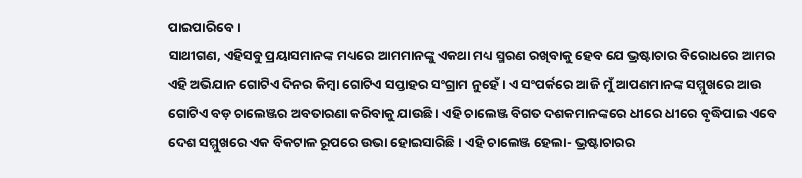ପାଇପାରିବେ ।
ସାଥୀଗଣ, ଏହିସବୁ ପ୍ରୟାସମାନଙ୍କ ମଧ୍ୟରେ ଆମମାନଙ୍କୁ ଏକଥା ମଧ୍ୟ ସ୍ମରଣ ରଖିବାକୁ ହେବ ଯେ ଭ୍ରଷ୍ଟାଚାର ବିରୋଧରେ ଆମର ଏହି ଅଭିଯାନ ଗୋଟିଏ ଦିନର କିମ୍ବା ଗୋଟିଏ ସପ୍ତାହର ସଂଗ୍ରାମ ନୁହେଁ । ଏ ସଂପର୍କରେ ଆଜି ମୁଁ ଆପଣମାନଙ୍କ ସମ୍ମୁଖରେ ଆଉ ଗୋଟିଏ ବଡ଼ ଚାଲେଞ୍ଜର ଅବତାରଣା କରିବାକୁ ଯାଉଛି । ଏହି ଚାଲେଞ୍ଜ ବିଗତ ଦଶକମାନଙ୍କରେ ଧୀରେ ଧୀରେ ବୃଦ୍ଧିପାଇ ଏବେ ଦେଶ ସମ୍ମୁଖରେ ଏକ ବିକଟାଳ ରୂପରେ ଉଭା ହୋଇସାରିଛି । ଏହି ଚାଲେଞ୍ଜ ହେଲା- ଭ୍ରଷ୍ଟାଚାରର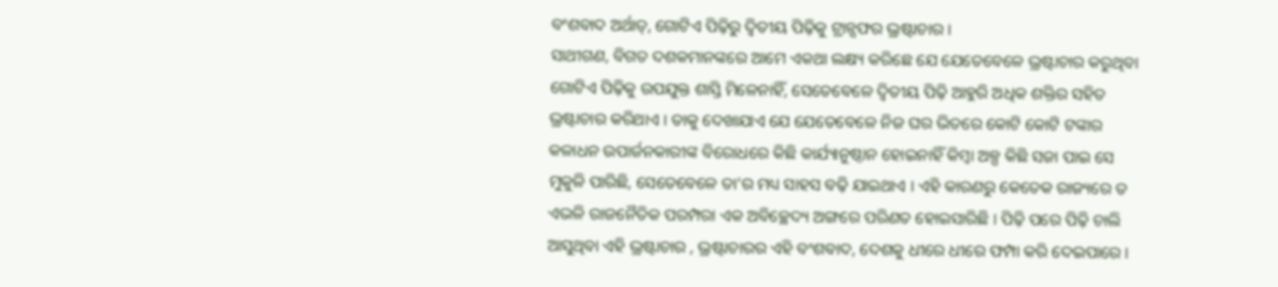ବଂଶବାଦ ଅର୍ଥାତ୍, ଗୋଟିଏ ପିଢ଼ିରୁ ଦ୍ୱିତୀୟ ପିଢ଼ିକୁ ଟ୍ରାନ୍ସଫର ଭ୍ରଷ୍ଟାଚାର ।
ସାଥୀଗଣ, ବିଗତ ଦଶକମାନଙ୍କରେ ଆମେ ଏକଥା ଲକ୍ଷ୍ୟ କରିଛେ ଯେ ଯେତେବେଳେ ଭ୍ରଷ୍ଟାଚାର କରୁଥିବା ଗୋଟିଏ ପିଢ଼ିକୁ ଉପଯୁକ୍ତ ଶାସ୍ତି ମିଳେନାହିଁ, ସେତେବେଳେ ଦ୍ୱିତୀୟ ପିଢ଼ି ଆହୁରି ଅଧିକ ଶକ୍ତିର ସହିତ ଭ୍ରଷ୍ଟାଚାର କରିଥାଏ । ତାକୁ ଦେଖାଯାଏ ଯେ ଯେତେବେଳେ ନିଜ ଘର ଭିତରେ କୋଟି କୋଟି ଟଙ୍କାର କଳାଧନ ଉପାର୍ଜନକାରୀଙ୍କ ବିରୋଧରେ କିଛି କାର୍ଯ୍ୟାନୁଷ୍ଠାନ ହୋଇନାହିଁ କିମ୍ବା ଅଳ୍ପ କିଛି ସଜା ପାଇ ସେ ମୁକୁଳି ପାରିଛି, ସେତେବେଳେ ତା’ର ମଧ୍ୟ ସାହସ ବଢ଼ି ଯାଇଥାଏ । ଏହି କାରଣରୁ କେତେକ ରାଜ୍ୟରେ ତ ଏଭଳି ରାଜନୈତିକ ପରମ୍ପରା ଏକ ଅବିଚ୍ଛେଦ୍ୟ ଅଙ୍ଗରେ ପରିଣତ ହୋଇସାରିଛି । ପିଢ଼ି ପରେ ପିଢ଼ି ଚାଲି ଆସୁଥିବା ଏହି ଭ୍ରଷ୍ଟାଚାର , ଭ୍ରଷ୍ଟାଚାରର ଏହି ବଂଶବାଦ, ଦେଶକୁ ଧୀରେ ଧୀରେ ଫମ୍ପା କରି ଦେଇପାରେ ।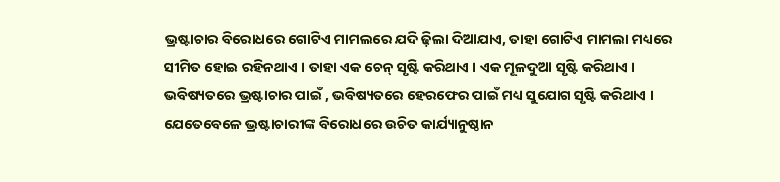ଭ୍ରଷ୍ଟାଚାର ବିରୋଧରେ ଗୋଟିଏ ମାମଲରେ ଯଦି ଢ଼ିଲା ଦିଆଯାଏ, ତାହା ଗୋଟିଏ ମାମଲା ମଧ୍ୟରେ ସୀମିତ ହୋଇ ରହିନଥାଏ । ତାହା ଏକ ଚେନ୍ ସୃଷ୍ଟି କରିଥାଏ । ଏକ ମୂଳଦୁଆ ସୃଷ୍ଟି କରିଥାଏ । ଭବିଷ୍ୟତରେ ଭ୍ରଷ୍ଟାଚାର ପାଇଁ , ଭବିଷ୍ୟତରେ ହେରଫେର ପାଇଁ ମଧ୍ୟ ସୁଯୋଗ ସୃଷ୍ଟି କରିଥାଏ । ଯେତେବେଳେ ଭ୍ରଷ୍ଟାଚାରୀଙ୍କ ବିରୋଧରେ ଉଚିତ କାର୍ଯ୍ୟାନୁଷ୍ଠାନ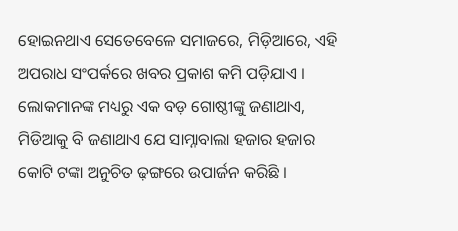ହୋଇନଥାଏ ସେତେବେଳେ ସମାଜରେ, ମିଡ଼ିଆରେ, ଏହି ଅପରାଧ ସଂପର୍କରେ ଖବର ପ୍ରକାଶ କମି ପଡ଼ିଯାଏ । ଲୋକମାନଙ୍କ ମଧ୍ୟରୁ ଏକ ବଡ଼ ଗୋଷ୍ଠୀଙ୍କୁ ଜଣାଥାଏ, ମିଡିଆକୁ ବି ଜଣାଥାଏ ଯେ ସାମ୍ନାବାଲା ହଜାର ହଜାର କୋଟି ଟଙ୍କା ଅନୁଚିତ ଢ଼ଙ୍ଗରେ ଉପାର୍ଜନ କରିଛି ।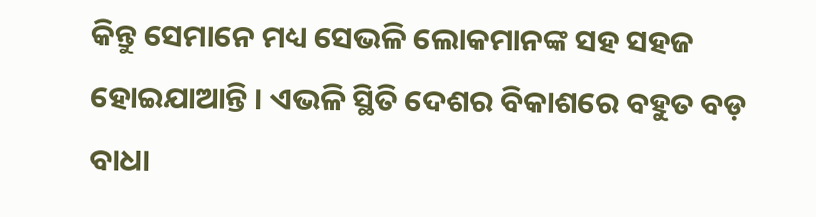କିନ୍ତୁ ସେମାନେ ମଧ୍ୟ ସେଭଳି ଲୋକମାନଙ୍କ ସହ ସହଜ ହୋଇଯାଆନ୍ତି । ଏଭଳି ସ୍ଥିତି ଦେଶର ବିକାଶରେ ବହୁତ ବଡ଼ ବାଧା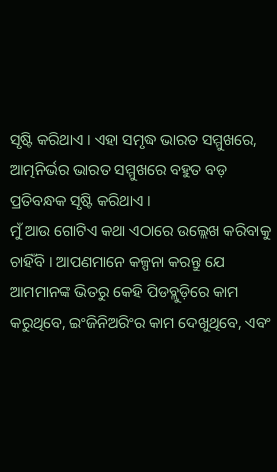ସୃଷ୍ଟି କରିଥାଏ । ଏହା ସମୃଦ୍ଧ ଭାରତ ସମ୍ମୁଖରେ, ଆତ୍ମନିର୍ଭର ଭାରତ ସମ୍ମୁଖରେ ବହୁତ ବଡ଼ ପ୍ରତିବନ୍ଧକ ସୃଷ୍ଟି କରିଥାଏ ।
ମୁଁ ଆଉ ଗୋଟିଏ କଥା ଏଠାରେ ଉଲ୍ଲେଖ କରିବାକୁ ଚାହିଁବି । ଆପଣମାନେ କଳ୍ପନା କରନ୍ତୁ ଯେ ଆମମାନଙ୍କ ଭିତରୁ କେହି ପିଡବ୍ଲୁଡ଼ିରେ କାମ କରୁଥିବେ, ଇଂଜିନିଅରିଂର କାମ ଦେଖୁଥିବେ, ଏବଂ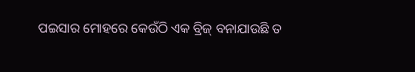ପଇସାର ମୋହରେ କେଉଁଠି ଏକ ବ୍ରିଜ୍ ବନାଯାଉଛି ତ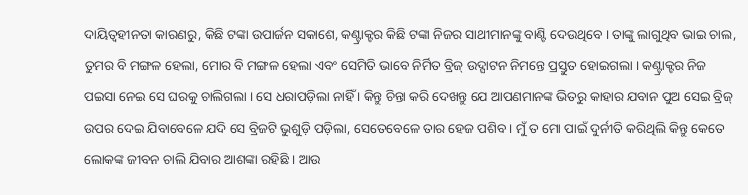ଦାୟିତ୍ୱହୀନତା କାରଣରୁ, କିଛି ଟଙ୍କା ଉପାର୍ଜନ ସକାଶେ, କଣ୍ଟ୍ରାକ୍ଟର କିଛି ଟଙ୍କା ନିଜର ସାଥୀମାନଙ୍କୁ ବାଣ୍ଟି ଦେଉଥିବେ । ତାଙ୍କୁ ଲାଗୁଥିବ ଭାଇ ଚାଲ, ତୁମର ବି ମଙ୍ଗଳ ହେଲା, ମୋର ବି ମଙ୍ଗଳ ହେଲା ଏବଂ ସେମିତି ଭାବେ ନିର୍ମିତ ବ୍ରିଜ୍ ଉଦ୍ଘାଟନ ନିମନ୍ତେ ପ୍ରସ୍ତୁତ ହୋଇଗଲା । କଣ୍ଟ୍ରାକ୍ଟର ନିଜ ପଇସା ନେଇ ସେ ଘରକୁ ଚାଲିଗଲା । ସେ ଧରାପଡ଼ିଲା ନାହିଁ । କିନ୍ତୁ ଚିନ୍ତା କରି ଦେଖନ୍ତୁ ଯେ ଆପଣମାନଙ୍କ ଭିତରୁ କାହାର ଯବାନ ପୁଅ ସେଇ ବ୍ରିଜ୍ ଉପର ଦେଇ ଯିବାବେଳେ ଯଦି ସେ ବ୍ରିଜଟି ଭୁଶୁଡ଼ି ପଡ଼ିଲା, ସେତେବେଳେ ତାର ହେଜ ପଶିବ । ମୁଁ ତ ମୋ ପାଇଁ ଦୁର୍ନୀତି କରିଥିଲି କିନ୍ତୁ କେତେ ଲୋକଙ୍କ ଜୀବନ ଚାଲି ଯିବାର ଆଶଙ୍କା ରହିଛି । ଆଉ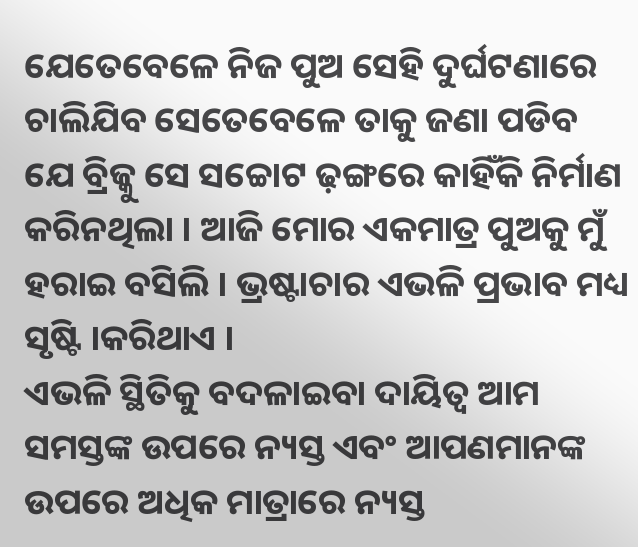ଯେତେବେଳେ ନିଜ ପୁଅ ସେହି ଦୁର୍ଘଟଣାରେ ଚାଲିଯିବ ସେତେବେଳେ ତାକୁ ଜଣା ପଡିବ ଯେ ବ୍ରିଜ୍କୁ ସେ ସଚ୍ଚୋଟ ଢ଼ଙ୍ଗରେ କାହିଁକି ନିର୍ମାଣ କରିନଥିଲା । ଆଜି ମୋର ଏକମାତ୍ର ପୁଅକୁ ମୁଁ ହରାଇ ବସିଲି । ଭ୍ରଷ୍ଟାଚାର ଏଭଳି ପ୍ରଭାବ ମଧ୍ୟ ସୃଷ୍ଟି ।କରିଥାଏ ।
ଏଭଳି ସ୍ଥିତିକୁ ବଦଳାଇବା ଦାୟିତ୍ୱ ଆମ ସମସ୍ତଙ୍କ ଉପରେ ନ୍ୟସ୍ତ ଏବଂ ଆପଣମାନଙ୍କ ଉପରେ ଅଧିକ ମାତ୍ରାରେ ନ୍ୟସ୍ତ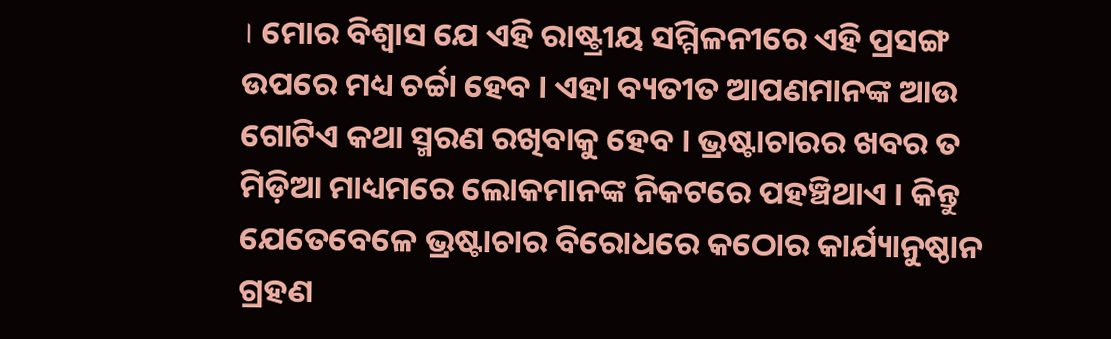। ମୋର ବିଶ୍ୱାସ ଯେ ଏହି ରାଷ୍ଟ୍ରୀୟ ସମ୍ମିଳନୀରେ ଏହି ପ୍ରସଙ୍ଗ ଉପରେ ମଧ୍ୟ ଚର୍ଚ୍ଚା ହେବ । ଏହା ବ୍ୟତୀତ ଆପଣମାନଙ୍କ ଆଉ ଗୋଟିଏ କଥା ସ୍ମରଣ ରଖିବାକୁ ହେବ । ଭ୍ରଷ୍ଟାଚାରର ଖବର ତ ମିଡ଼ିଆ ମାଧ୍ୟମରେ ଲୋକମାନଙ୍କ ନିକଟରେ ପହଞ୍ଚିଥାଏ । କିନ୍ତୁ ଯେତେବେଳେ ଭ୍ରଷ୍ଟାଚାର ବିରୋଧରେ କଠୋର କାର୍ଯ୍ୟାନୁଷ୍ଠାନ ଗ୍ରହଣ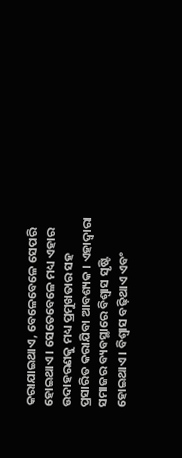କରାଯାଇଥାଏ, ବେଳେବେଳେ ସେପରି ହୋଇଥାଏ । ସେତେବେଳେ ମଧ୍ୟ ଏହାର ଉଦାହରଣକୁ ମଧ୍ୟ ପ୍ରମୁଖତାର ସହ ପ୍ରସାରିତ କରାଯିବା ଆବଶ୍ୟକ । ଏହାଦ୍ୱାରା ସମାଜର ବ୍ୟବସ୍ଥାରେ ବିଶ୍ୱାସ ସୃଷ୍ଟି ହୋଇଥାଏ । ବିଶ୍ୱାସ ବଢ଼ିଥାଏ ଏବଂ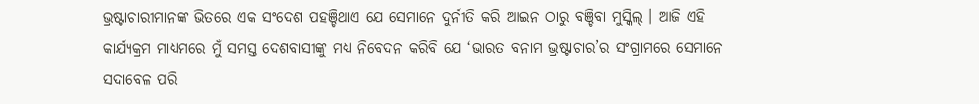ଭ୍ରଷ୍ଟାଚାରୀମାନଙ୍କ ଭିତରେ ଏକ ସଂଦେଶ ପହଞ୍ଚିଥାଏ ଯେ ସେମାନେ ଦୁର୍ନୀତି କରି ଆଇନ ଠାରୁ ବଞ୍ଚିବା ମୁସ୍କିଲ୍ । ଆଜି ଏହି କାର୍ଯ୍ୟକ୍ରମ ମାଧ୍ୟମରେ ମୁଁ ସମସ୍ତ ଦେଶବାସୀଙ୍କୁ ମଧ୍ୟ ନିବେଦନ କରିବି ଯେ ‘ଭାରତ ବନାମ ଭ୍ରଷ୍ଟାଚାର’ର ସଂଗ୍ରାମରେ ସେମାନେ ସଦାବେଳ ପରି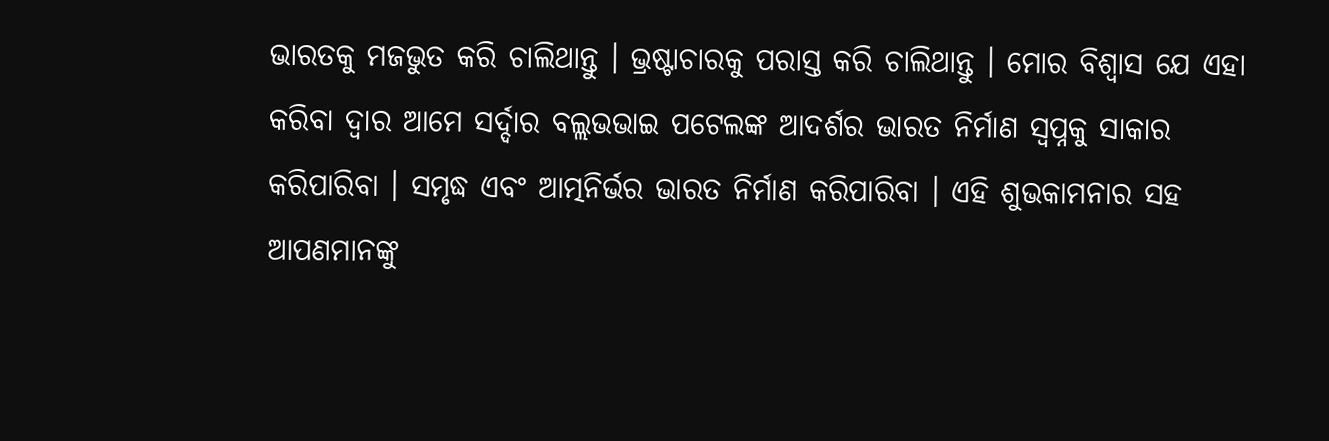ଭାରତକୁ ମଜଭୁତ କରି ଚାଲିଥାନ୍ତୁ । ଭ୍ରଷ୍ଟାଚାରକୁ ପରାସ୍ତ କରି ଚାଲିଥାନ୍ତୁ । ମୋର ବିଶ୍ୱାସ ଯେ ଏହା କରିବା ଦ୍ୱାର ଆମେ ସର୍ଦ୍ଦାର ବଲ୍ଲଭଭାଇ ପଟେଲଙ୍କ ଆଦର୍ଶର ଭାରତ ନିର୍ମାଣ ସ୍ୱପ୍ନକୁ ସାକାର କରିପାରିବା । ସମୃଦ୍ଧ ଏବଂ ଆତ୍ମନିର୍ଭର ଭାରତ ନିର୍ମାଣ କରିପାରିବା । ଏହି ଶୁଭକାମନାର ସହ ଆପଣମାନଙ୍କୁ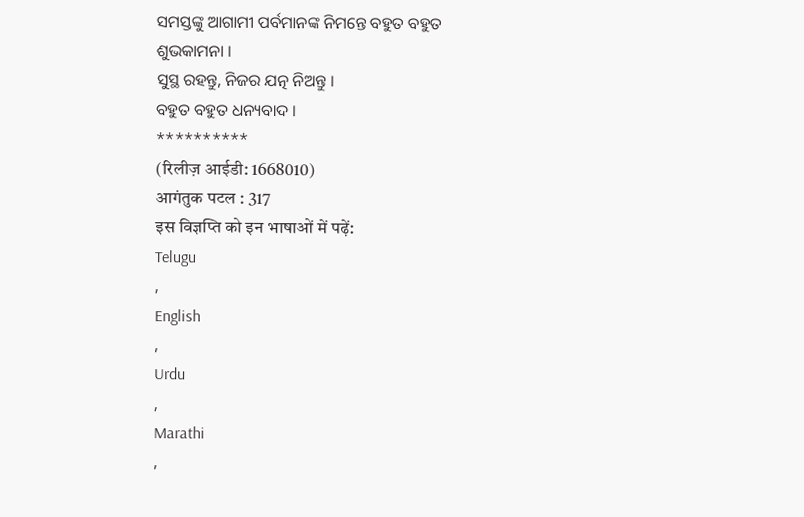ସମସ୍ତଙ୍କୁ ଆଗାମୀ ପର୍ବମାନଙ୍କ ନିମନ୍ତେ ବହୁତ ବହୁତ ଶୁଭକାମନା ।
ସୁସ୍ଥ ରହନ୍ତୁ, ନିଜର ଯତ୍ନ ନିଅନ୍ତୁ ।
ବହୁତ ବହୁତ ଧନ୍ୟବାଦ ।
**********
(रिलीज़ आईडी: 1668010)
आगंतुक पटल : 317
इस विज्ञप्ति को इन भाषाओं में पढ़ें:
Telugu
,
English
,
Urdu
,
Marathi
,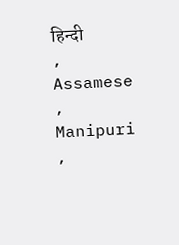हिन्दी
,
Assamese
,
Manipuri
,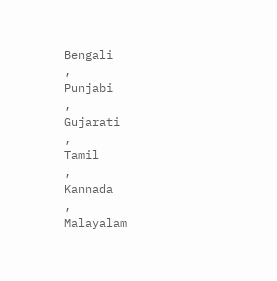Bengali
,
Punjabi
,
Gujarati
,
Tamil
,
Kannada
,
Malayalam